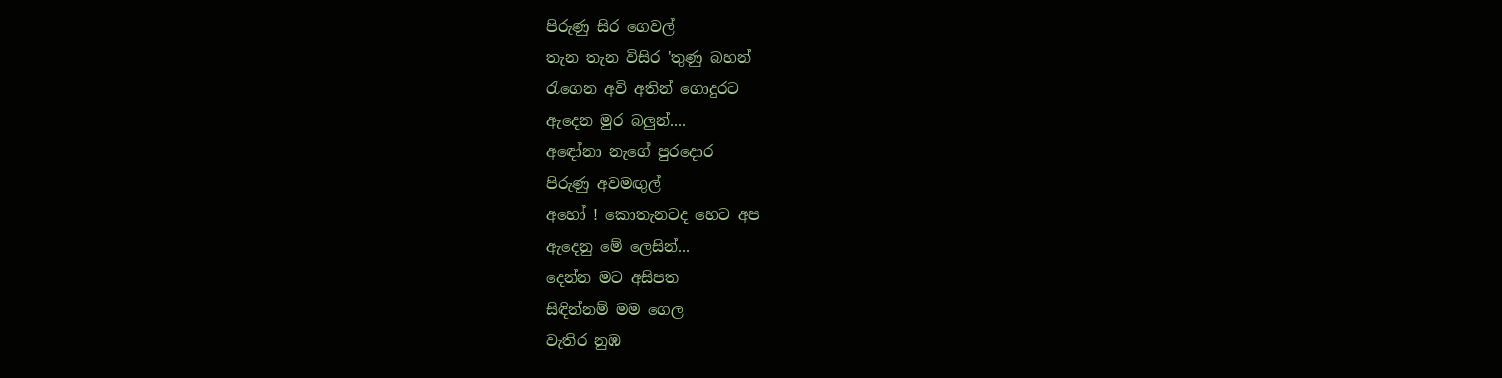පිරුණු සිර ගෙවල්
තැන තැන විසිර 'තුණු බහන්
රැගෙන අවි අතින් ගොදුරට
ඇදෙන මුර බලුන්....
අඳෝනා නැගේ පුරදොර
පිරුණු අවමඟුල්
අහෝ ! කොතැනටද හෙට අප
ඇදෙනු මේ ලෙසින්...
දෙන්න මට අසිපත
සිඳින්නම් මම ගෙල
වැතිර නුඹ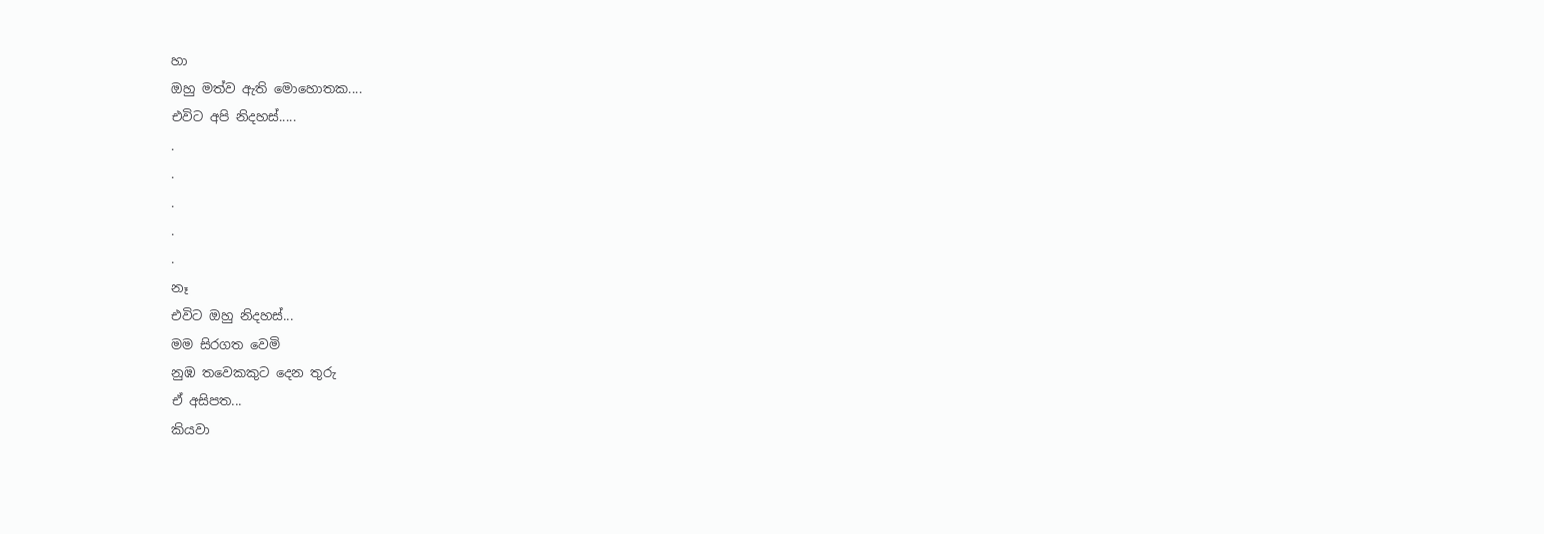හා
ඔහු මත්ව ඇති මොහොතක....
එවිට අපි නිදහස්.....
.
.
.
.
.
නෑ
එවිට ඔහු නිදහස්...
මම සිරගත වෙමි
නුඹ තවෙකකුට දෙන තුරු
ඒ අසිපත...
කියවා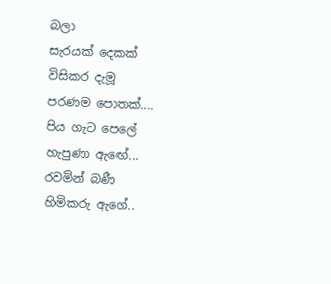බලා
සැරයක් දෙකක්
විසිකර දැමූ
පරණම පොතක්....
පිය ගැට පෙලේ
හැපුණා ඇඟේ...
රවමින් බණී
හිමිකරු ඇගේ..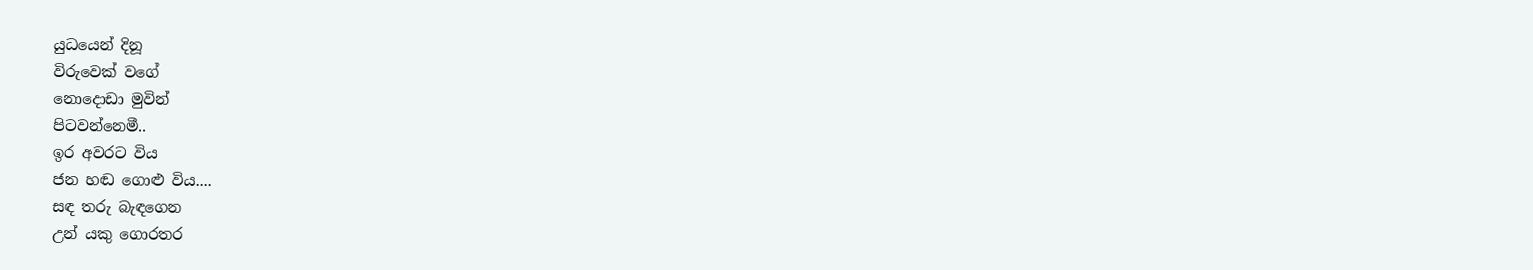යුධයෙන් දිනූ
විරුවෙක් වගේ
නොදොඩා මුවින්
පිටවන්නෙමී..
ඉර අවරට විය
ජන හඬ ගොළු විය....
සඳ තරු බැඳගෙන
උන් යකු ගොරතර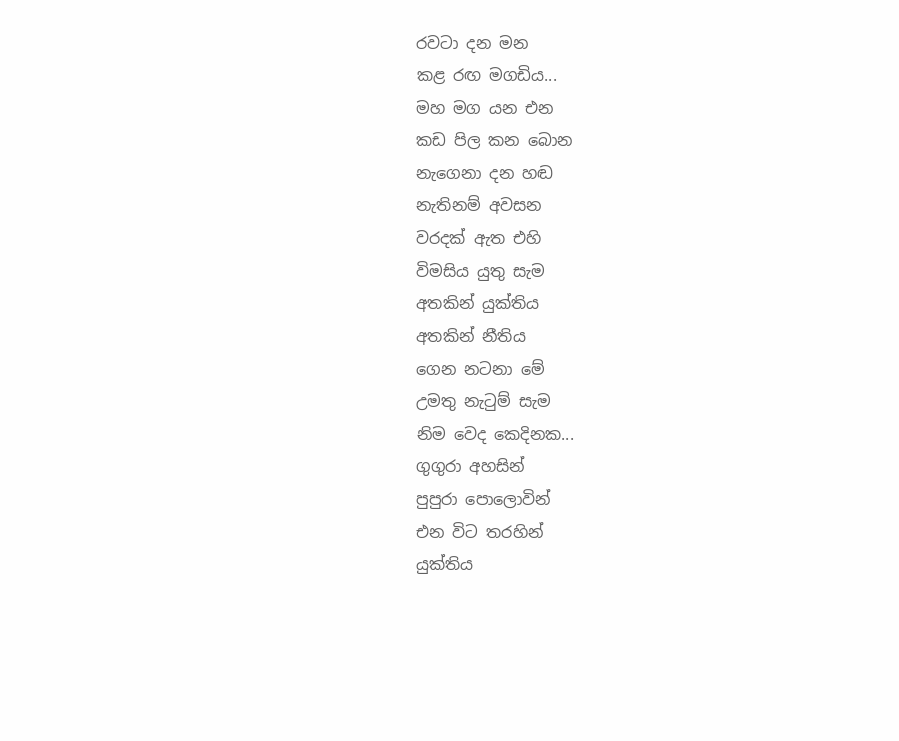රවටා දන මන
කළ රඟ මගඩිය...
මහ මග යන එන
කඩ පිල කන බොන
නැගෙනා දන හඬ
නැතිනම් අවසන
වරදක් ඇත එහි
විමසිය යුතු සැම
අතකින් යුක්තිය
අතකින් නීතිය
ගෙන නටනා මේ
උමතු නැටුම් සැම
නිම වෙද කෙදිනක...
ගුගුරා අහසින්
පුපුරා පොලොවින්
එන විට තරහින්
යුක්තිය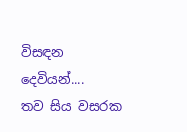විසඳන
දෙවියන්....
තව සිය වසරක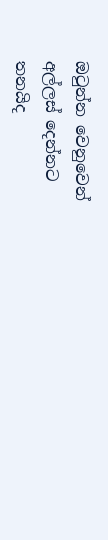ඔටුන්න වෙනුවෙන්
අල්ලස් දෙන්නට
තනයිද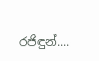රජිඳුන්....